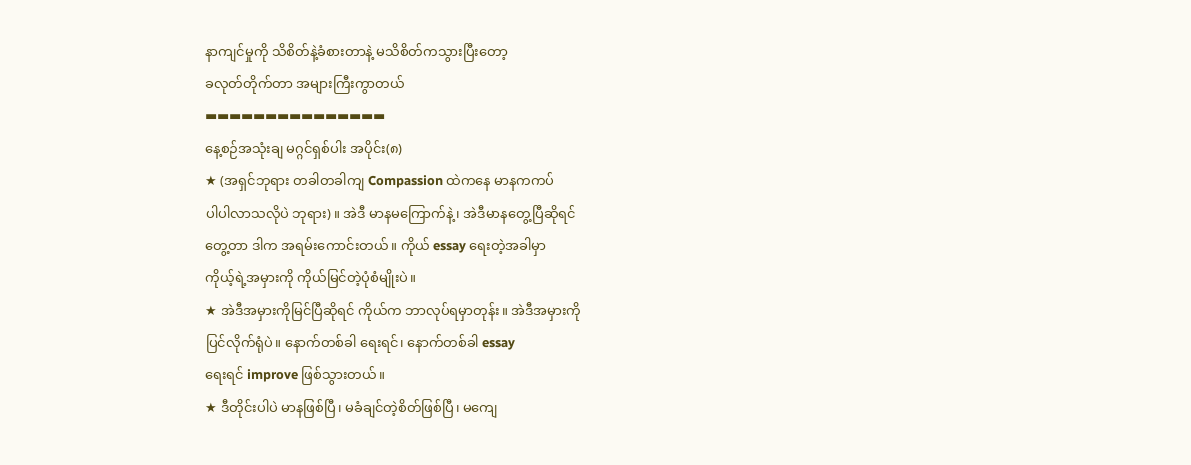နာကျင်မှုကို သိစိတ်နဲ့ခံစားတာနဲ့ မသိစိတ်ကသွားပြီးတော့
ခလုတ်တိုက်တာ အများကြီးကွာတယ်
▬▬▬▬▬▬▬▬▬▬▬▬▬▬▬
နေ့စဉ်အသုံးချ မဂ္ဂင်ရှစ်ပါး အပိုင်း(၈)
★ (အရှင်ဘုရား တခါတခါကျ Compassion ထဲကနေ မာနကကပ်
ပါပါလာသလိုပဲ ဘုရား)။ အဲဒီ မာနမကြောက်နဲ့၊ အဲဒီမာနတွေ့ပြီဆိုရင်
တွေ့တာ ဒါက အရမ်းကောင်းတယ်။ ကိုယ် essay ရေးတဲ့အခါမှာ
ကိုယ့်ရဲ့အမှားကို ကိုယ်မြင်တဲ့ပုံစံမျိုးပဲ။
★ အဲဒီအမှားကိုမြင်ပြီဆိုရင် ကိုယ်က ဘာလုပ်ရမှာတုန်း။ အဲဒီအမှားကို
ပြင်လိုက်ရုံပဲ။ နောက်တစ်ခါ ရေးရင်၊ နောက်တစ်ခါ essay
ရေးရင် improve ဖြစ်သွားတယ်။
★ ဒီတိုင်းပါပဲ မာနဖြစ်ပြီ၊ မခံချင်တဲ့စိတ်ဖြစ်ပြီ၊ မကျေ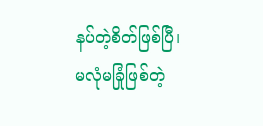နပ်တဲ့စိတ်ဖြစ်ပြီ၊
မလုံမခြုံဖြစ်တဲ့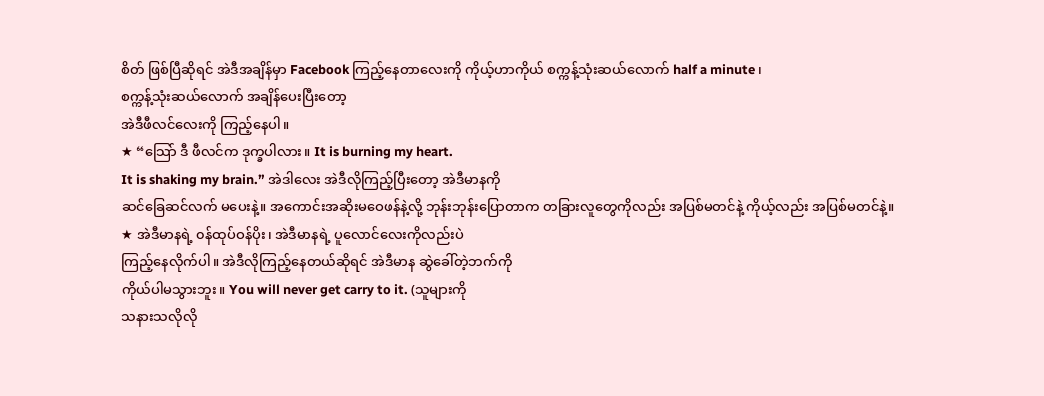စိတ် ဖြစ်ပြီဆိုရင် အဲဒီအချိန်မှာ Facebook ကြည့်နေတာလေးကို ကိုယ့်ဟာကိုယ် စက္ကန့်သုံးဆယ်လောက် half a minute ၊
စက္ကန့်သုံးဆယ်လောက် အချိန်ပေးပြီးတော့
အဲဒီဖီလင်လေးကို ကြည့်နေပါ။
★ “သြော် ဒီ ဖီလင်က ဒုက္ခပါလား။ It is burning my heart.
It is shaking my brain.” အဲဒါလေး အဲဒီလိုကြည့်ပြီးတော့ အဲဒီမာနကို
ဆင်ခြေဆင်လက် မပေးနဲ့။ အကောင်းအဆိုးမဝေဖန်နဲ့လို့ ဘုန်းဘုန်းပြောတာက တခြားလူတွေကိုလည်း အပြစ်မတင်နဲ့ ကိုယ့်လည်း အပြစ်မတင်နဲ့။
★ အဲဒီမာနရဲ့ ၀န်ထုပ်ဝန်ပိုး၊ အဲဒီမာနရဲ့ ပူလောင်လေးကိုလည်းပဲ
ကြည့်နေလိုက်ပါ။ အဲဒီလိုကြည့်နေတယ်ဆိုရင် အဲဒီမာန ဆွဲခေါ်တဲ့ဘက်ကို
ကိုယ်ပါမသွားဘူး။ You will never get carry to it. (သူများကို
သနားသလိုလို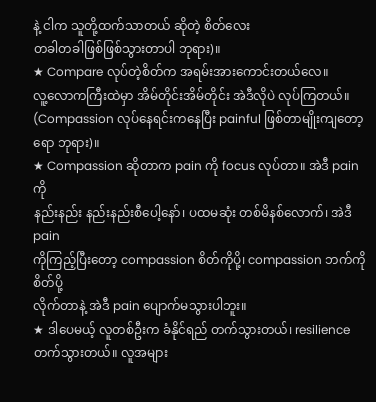နဲ့ ငါက သူတို့ထက်သာတယ် ဆိုတဲ့ စိတ်လေး
တခါတခါဖြစ်ဖြစ်သွားတာပါ ဘုရား)။
★ Compare လုပ်တဲ့စိတ်က အရမ်းအားကောင်းတယ်လေ။
လူ့လောကကြီးထဲမှာ အိမ်တိုင်းအိမ်တိုင်း အဲဒီလိုပဲ လုပ်ကြတယ်။
(Compassion လုပ်နေရင်းကနေပြီး painful ဖြစ်တာမျိုးကျတော့ရော ဘုရား)။
★ Compassion ဆိုတာက pain ကို focus လုပ်တာ။ အဲဒီ pain ကို
နည်းနည်း နည်းနည်းစီပေါ့နော်၊ ပထမဆုံး တစ်မိနစ်လောက်၊ အဲဒီ pain
ကိုကြည့်ပြီးတော့ compassion စိတ်ကိုပို့၊ compassion ဘက်ကို စိတ်ပို့
လိုက်တာနဲ့ အဲဒီ pain ပျောက်မသွားပါဘူး။
★ ဒါပေမယ့် လူတစ်ဦးက ခံနိုင်ရည် တက်သွားတယ်၊ resilience
တက်သွားတယ်။ လူအများ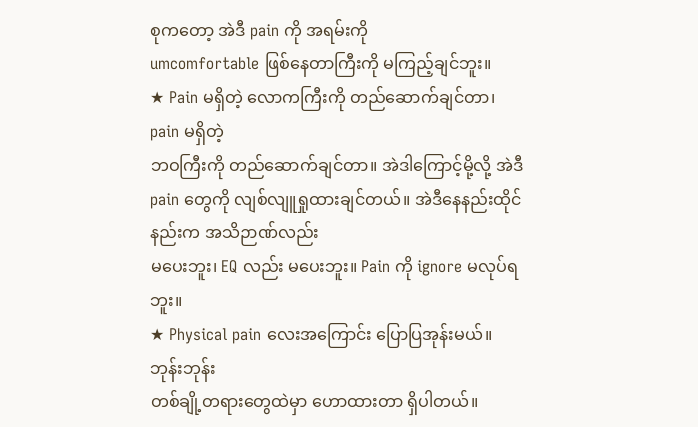စုကတော့ အဲဒီ pain ကို အရမ်းကို
umcomfortable ဖြစ်နေတာကြီးကို မကြည့်ချင်ဘူး။
★ Pain မရှိတဲ့ လောကကြီးကို တည်ဆောက်ချင်တာ၊ pain မရှိတဲ့
ဘဝကြီးကို တည်ဆောက်ချင်တာ။ အဲဒါကြောင့်မို့လို့ အဲဒီ pain တွေကို လျစ်လျူရှုထားချင်တယ်။ အဲဒီနေနည်းထိုင်နည်းက အသိဉာဏ်လည်း
မပေးဘူး၊ EQ လည်း မပေးဘူး။ Pain ကို ignore မလုပ်ရဘူး။
★ Physical pain လေးအကြောင်း ပြောပြအုန်းမယ်။ ဘုန်းဘုန်း
တစ်ချို့တရားတွေထဲမှာ ဟောထားတာ ရှိပါတယ်။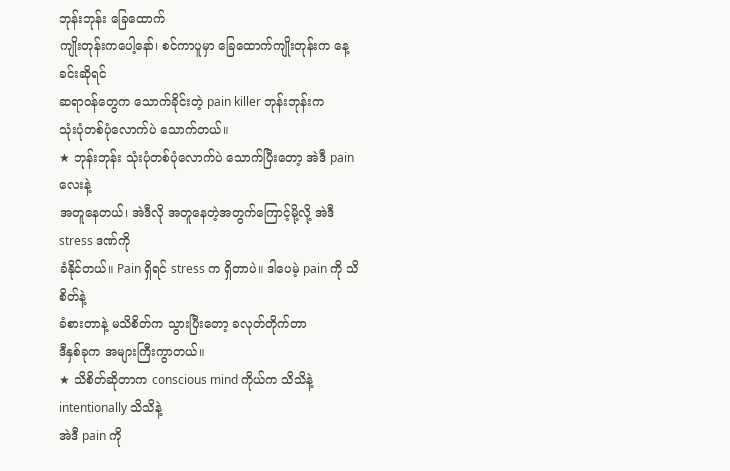ဘုန်းဘုန်း ခြေထောက်
ကျိုးတုန်းကပေါ့နော်၊ စင်ကာပူမှာ ခြေထောက်ကျိုးတုန်းက နေ့ခင်းဆိုရင်
ဆရာဝန်တွေက သောက်ခိုင်းတဲ့ pain killer ဘုန်းဘုန်းက
သုံးပုံတစ်ပုံလောက်ပဲ သောက်တယ်။
★ ဘုန်းဘုန်း သုံးပုံတစ်ပုံလောက်ပဲ သောက်ပြီးတော့ အဲဒီ pain လေးနဲ့
အတူနေတယ်၊ အဲဒီလို အတူနေတဲ့အတွက်ကြောင့်မို့လို့ အဲဒီ stress ဒဏ်ကို
ခံနိုင်တယ်။ Pain ရှိရင် stress က ရှိတာပဲ။ ဒါပေမဲ့ pain ကို သိစိတ်နဲ့
ခံစားတာနဲ့ မသိစိတ်က သွားပြီးတော့ ခလုတ်တိုက်တာ
ဒီနှစ်ခုက အများကြီးကွာတယ်။
★ သိစိတ်ဆိုတာက conscious mind ကိုယ်က သိသိနဲ့ intentionally သိသိနဲ့
အဲဒီ pain ကို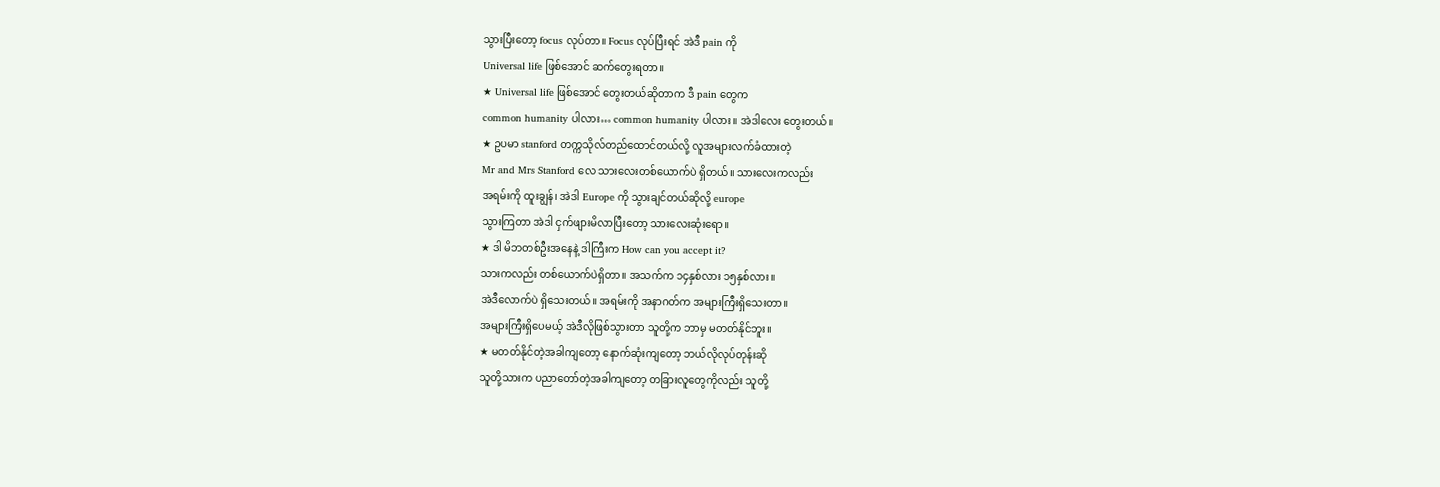သွားပြီးတော့ focus လုပ်တာ။ Focus လုပ်ပြီးရင် အဲဒီ pain ကို
Universal life ဖြစ်အောင် ဆက်တွေးရတာ။
★ Universal life ဖြစ်အောင် တွေးတယ်ဆိုတာက ဒီ pain တွေက
common humanity ပါလား… common humanity ပါလား။ အဲဒါလေး တွေးတယ်။
★ ဥပမာ stanford တက္ကသိုလ်တည်ထောင်တယ်လို့ လူအများလက်ခံထားတဲ့
Mr and Mrs Stanford လေ သားလေးတစ်ယောက်ပဲ ရှိတယ်။ သားလေးကလည်း
အရမ်းကို ထူးချွန်၊ အဲဒါ Europe ကို သွားချင်တယ်ဆိုလို့ europe
သွားကြတာ အဲဒါ ငှက်ဖျားမိလာပြီးတော့ သားလေးဆုံးရော။
★ ဒါ မိဘတစ်ဦးအနေနဲ့ ဒါကြီးက How can you accept it?
သားကလည်း တစ်ယောက်ပဲရှိတာ။ အသက်က ၁၄နှစ်လား ၁၅နှစ်လား။
အဲဒီလောက်ပဲ ရှိသေးတယ်။ အရမ်းကို အနာဂတ်က အများကြီးရှိသေးတာ။
အများကြီးရှိပေမယ့် အဲဒီလိုဖြစ်သွားတာ သူတို့က ဘာမှ မတတ်နိုင်ဘူး။
★ မတတ်နိုင်တဲ့အခါကျတော့ နောက်ဆုံးကျတော့ ဘယ်လိုလုပ်တုန်းဆို
သူတို့သားက ပညာတော်တဲ့အခါကျတော့ တခြားလူတွေကိုလည်း သူတို့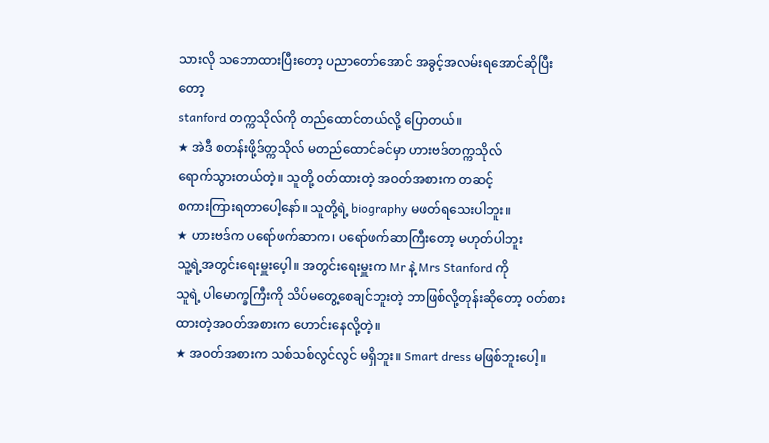သားလို သဘောထားပြီးတော့ ပညာတော်အောင် အခွင့်အလမ်းရအောင်ဆိုပြီးတော့
stanford တက္ကသိုလ်ကို တည်ထောင်တယ်လို့ ပြောတယ်။
★ အဲဒီ စတန်းဖို့ဒ်တ္ကသိုလ် မတည်ထောင်ခင်မှာ ဟားဗဒ်တက္ကသိုလ်
ရောက်သွားတယ်တဲ့။ သူတို့ ၀တ်ထားတဲ့ အဝတ်အစားက တဆင့်
စကားကြားရတာပေါ့နော်။ သူတို့ရဲ့ biography မဖတ်ရသေးပါဘူး။
★ ဟားဗဒ်က ပရော်ဖက်ဆာက၊ ပရော်ဖက်ဆာကြီးတော့ မဟုတ်ပါဘူး
သူ့ရဲ့အတွင်းရေးမှူးပေ့ါ။ အတွင်းရေးမှူးက Mr နဲ့ Mrs Stanford ကို
သူရဲ့ ပါမောက္ခကြီးကို သိပ်မတွေ့စေချင်ဘူးတဲ့ ဘာဖြစ်လို့တုန်းဆိုတော့ ၀တ်စားထားတဲ့အဝတ်အစားက ဟောင်းနေလို့တဲ့။
★ အဝတ်အစားက သစ်သစ်လွင်လွင် မရှိဘူး။ Smart dress မဖြစ်ဘူးပေါ့။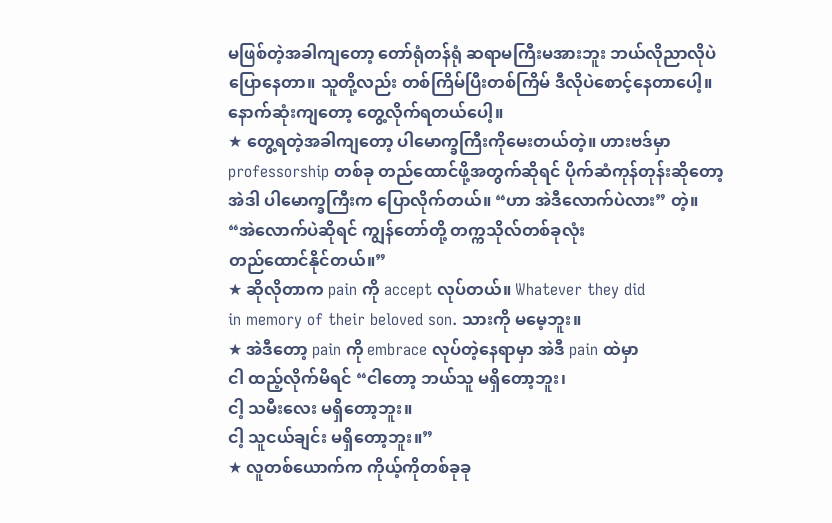မဖြစ်တဲ့အခါကျတော့ တော်ရုံတန်ရုံ ဆရာမကြီးမအားဘူး ဘယ်လိုညာလိုပဲ
ပြောနေတာ။ သူတို့လည်း တစ်ကြိမ်ပြီးတစ်ကြိမ် ဒီလိုပဲစောင့်နေတာပေါ့။
နောက်ဆုံးကျတော့ တွေ့လိုက်ရတယ်ပေါ့။
★ တွေ့ရတဲ့အခါကျတော့ ပါမောက္ခကြီးကိုမေးတယ်တဲ့။ ဟားဗဒ်မှာ
professorship တစ်ခု တည်ထောင်ဖို့အတွက်ဆိုရင် ပိုက်ဆံကုန်တုန်းဆိုတော့
အဲဒါ ပါမောက္ခကြီးက ပြောလိုက်တယ်။ “ဟာ အဲဒီလောက်ပဲလား” တဲ့။
“အဲလောက်ပဲဆိုရင် ကျွန်တော်တို့ တက္ကသိုလ်တစ်ခုလုံး
တည်ထောင်နိုင်တယ်။”
★ ဆိုလိုတာက pain ကို accept လုပ်တယ်။ Whatever they did
in memory of their beloved son. သားကို မမေ့ဘူး။
★ အဲဒီတော့ pain ကို embrace လုပ်တဲ့နေရာမှာ အဲဒီ pain ထဲမှာ
ငါ ထည့်လိုက်မိရင် “ငါတော့ ဘယ်သူ မရှိတော့ဘူး၊
ငါ့ သမီးလေး မရှိတော့ဘူး။
ငါ့ သူငယ်ချင်း မရှိတော့ဘူး။”
★ လူတစ်ယောက်က ကိုယ့်ကိုတစ်ခုခု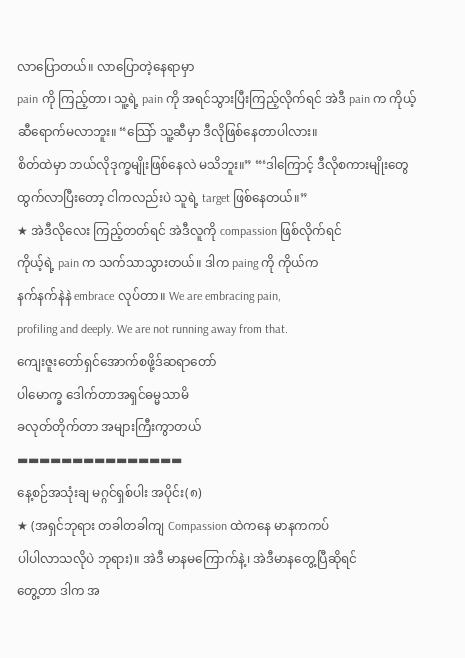လာပြောတယ်။ လာပြောတဲ့နေရာမှာ
pain ကို ကြည့်တာ၊ သူ့ရဲ့ pain ကို အရင်သွားပြီးကြည့်လိုက်ရင် အဲဒီ pain က ကိုယ့်ဆီရောက်မလာဘူး။ “သြော် သူ့ဆီမှာ ဒီလိုဖြစ်နေတာပါလား။
စိတ်ထဲမှာ ဘယ်လိုဒုက္ခမျိုးဖြစ်နေလဲ မသိဘူး။” “‘ဒါကြောင့် ဒီလိုစကားမျိုးတွေ ထွက်လာပြီးတော့ ငါကလည်းပဲ သူရဲ့ target ဖြစ်နေတယ်။”
★ အဲဒီလိုလေး ကြည့်တတ်ရင် အဲဒီလူကို compassion ဖြစ်လိုက်ရင်
ကိုယ့်ရဲ့ pain က သက်သာသွားတယ်။ ဒါက paing ကို ကိုယ်က
နက်နက်နဲနဲ embrace လုပ်တာ။ We are embracing pain,
profiling and deeply. We are not running away from that.
ကျေးဇူးတော်ရှင်အောက်စဖို့ဒ်ဆရာတော်
ပါမောက္ခ ဒေါက်တာအရှင်ဓမ္မသာမိ
ခလုတ်တိုက်တာ အများကြီးကွာတယ်
▬▬▬▬▬▬▬▬▬▬▬▬▬▬▬
နေ့စဉ်အသုံးချ မဂ္ဂင်ရှစ်ပါး အပိုင်း(၈)
★ (အရှင်ဘုရား တခါတခါကျ Compassion ထဲကနေ မာနကကပ်
ပါပါလာသလိုပဲ ဘုရား)။ အဲဒီ မာနမကြောက်နဲ့၊ အဲဒီမာနတွေ့ပြီဆိုရင်
တွေ့တာ ဒါက အ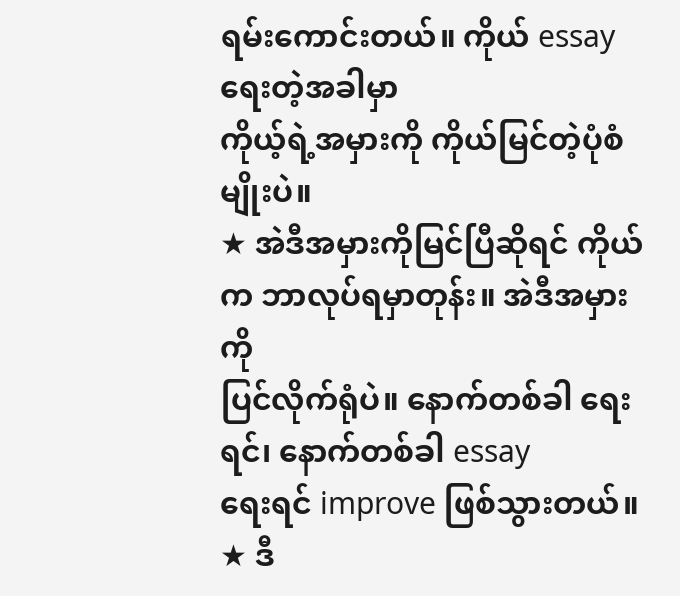ရမ်းကောင်းတယ်။ ကိုယ် essay ရေးတဲ့အခါမှာ
ကိုယ့်ရဲ့အမှားကို ကိုယ်မြင်တဲ့ပုံစံမျိုးပဲ။
★ အဲဒီအမှားကိုမြင်ပြီဆိုရင် ကိုယ်က ဘာလုပ်ရမှာတုန်း။ အဲဒီအမှားကို
ပြင်လိုက်ရုံပဲ။ နောက်တစ်ခါ ရေးရင်၊ နောက်တစ်ခါ essay
ရေးရင် improve ဖြစ်သွားတယ်။
★ ဒီ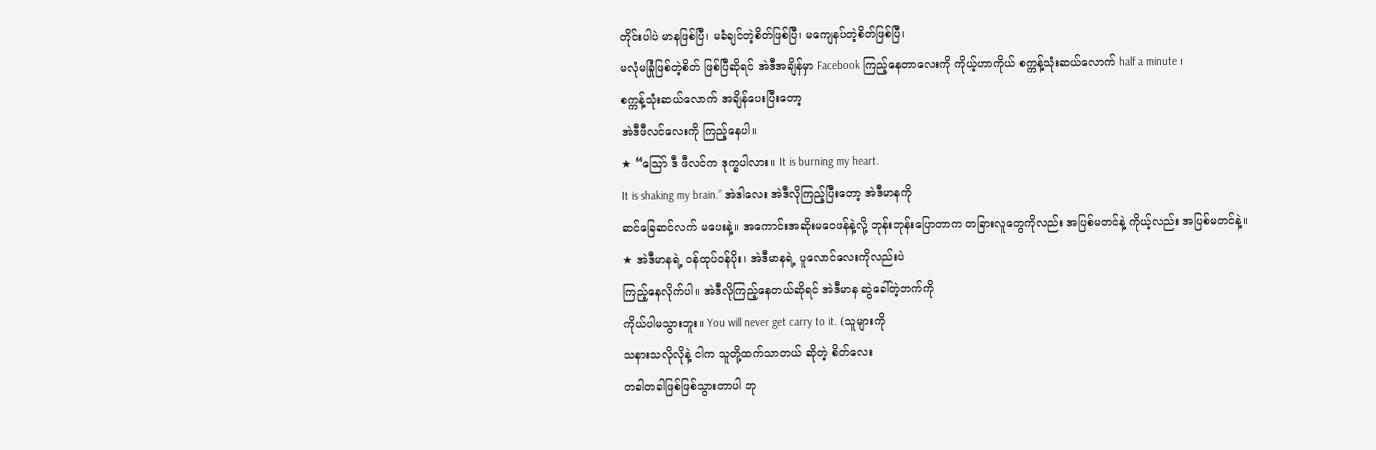တိုင်းပါပဲ မာနဖြစ်ပြီ၊ မခံချင်တဲ့စိတ်ဖြစ်ပြီ၊ မကျေနပ်တဲ့စိတ်ဖြစ်ပြီ၊
မလုံမခြုံဖြစ်တဲ့စိတ် ဖြစ်ပြီဆိုရင် အဲဒီအချိန်မှာ Facebook ကြည့်နေတာလေးကို ကိုယ့်ဟာကိုယ် စက္ကန့်သုံးဆယ်လောက် half a minute ၊
စက္ကန့်သုံးဆယ်လောက် အချိန်ပေးပြီးတော့
အဲဒီဖီလင်လေးကို ကြည့်နေပါ။
★ “သြော် ဒီ ဖီလင်က ဒုက္ခပါလား။ It is burning my heart.
It is shaking my brain.” အဲဒါလေး အဲဒီလိုကြည့်ပြီးတော့ အဲဒီမာနကို
ဆင်ခြေဆင်လက် မပေးနဲ့။ အကောင်းအဆိုးမဝေဖန်နဲ့လို့ ဘုန်းဘုန်းပြောတာက တခြားလူတွေကိုလည်း အပြစ်မတင်နဲ့ ကိုယ့်လည်း အပြစ်မတင်နဲ့။
★ အဲဒီမာနရဲ့ ၀န်ထုပ်ဝန်ပိုး၊ အဲဒီမာနရဲ့ ပူလောင်လေးကိုလည်းပဲ
ကြည့်နေလိုက်ပါ။ အဲဒီလိုကြည့်နေတယ်ဆိုရင် အဲဒီမာန ဆွဲခေါ်တဲ့ဘက်ကို
ကိုယ်ပါမသွားဘူး။ You will never get carry to it. (သူများကို
သနားသလိုလိုနဲ့ ငါက သူတို့ထက်သာတယ် ဆိုတဲ့ စိတ်လေး
တခါတခါဖြစ်ဖြစ်သွားတာပါ ဘု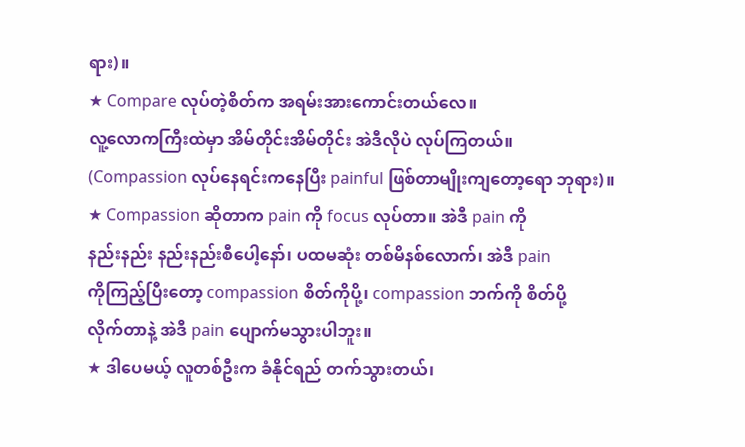ရား)။
★ Compare လုပ်တဲ့စိတ်က အရမ်းအားကောင်းတယ်လေ။
လူ့လောကကြီးထဲမှာ အိမ်တိုင်းအိမ်တိုင်း အဲဒီလိုပဲ လုပ်ကြတယ်။
(Compassion လုပ်နေရင်းကနေပြီး painful ဖြစ်တာမျိုးကျတော့ရော ဘုရား)။
★ Compassion ဆိုတာက pain ကို focus လုပ်တာ။ အဲဒီ pain ကို
နည်းနည်း နည်းနည်းစီပေါ့နော်၊ ပထမဆုံး တစ်မိနစ်လောက်၊ အဲဒီ pain
ကိုကြည့်ပြီးတော့ compassion စိတ်ကိုပို့၊ compassion ဘက်ကို စိတ်ပို့
လိုက်တာနဲ့ အဲဒီ pain ပျောက်မသွားပါဘူး။
★ ဒါပေမယ့် လူတစ်ဦးက ခံနိုင်ရည် တက်သွားတယ်၊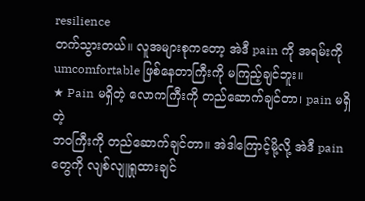resilience
တက်သွားတယ်။ လူအများစုကတော့ အဲဒီ pain ကို အရမ်းကို
umcomfortable ဖြစ်နေတာကြီးကို မကြည့်ချင်ဘူး။
★ Pain မရှိတဲ့ လောကကြီးကို တည်ဆောက်ချင်တာ၊ pain မရှိတဲ့
ဘဝကြီးကို တည်ဆောက်ချင်တာ။ အဲဒါကြောင့်မို့လို့ အဲဒီ pain တွေကို လျစ်လျူရှုထားချင်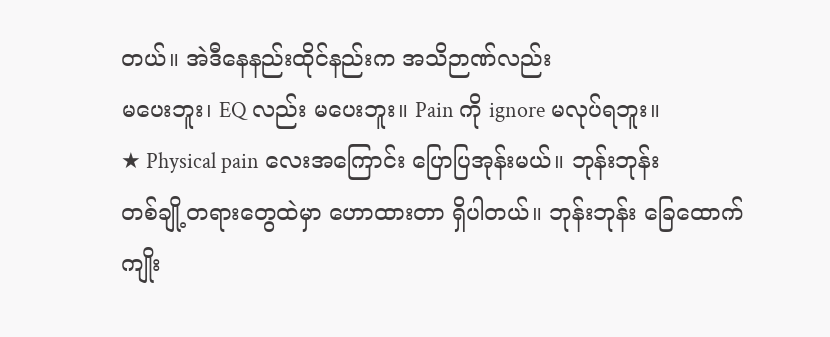တယ်။ အဲဒီနေနည်းထိုင်နည်းက အသိဉာဏ်လည်း
မပေးဘူး၊ EQ လည်း မပေးဘူး။ Pain ကို ignore မလုပ်ရဘူး။
★ Physical pain လေးအကြောင်း ပြောပြအုန်းမယ်။ ဘုန်းဘုန်း
တစ်ချို့တရားတွေထဲမှာ ဟောထားတာ ရှိပါတယ်။ ဘုန်းဘုန်း ခြေထောက်
ကျိုး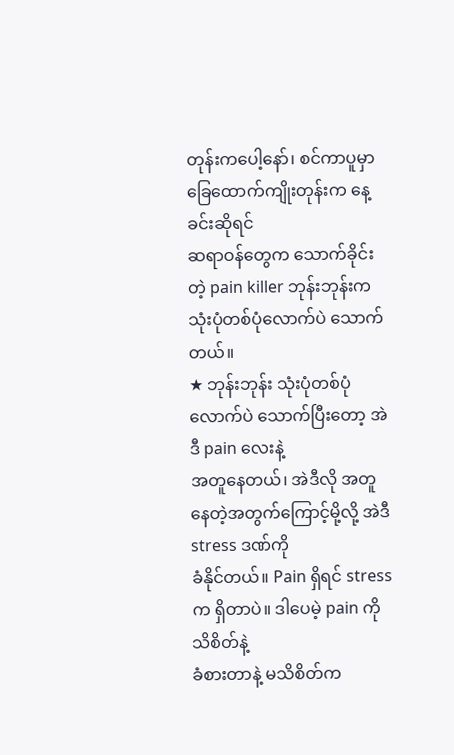တုန်းကပေါ့နော်၊ စင်ကာပူမှာ ခြေထောက်ကျိုးတုန်းက နေ့ခင်းဆိုရင်
ဆရာဝန်တွေက သောက်ခိုင်းတဲ့ pain killer ဘုန်းဘုန်းက
သုံးပုံတစ်ပုံလောက်ပဲ သောက်တယ်။
★ ဘုန်းဘုန်း သုံးပုံတစ်ပုံလောက်ပဲ သောက်ပြီးတော့ အဲဒီ pain လေးနဲ့
အတူနေတယ်၊ အဲဒီလို အတူနေတဲ့အတွက်ကြောင့်မို့လို့ အဲဒီ stress ဒဏ်ကို
ခံနိုင်တယ်။ Pain ရှိရင် stress က ရှိတာပဲ။ ဒါပေမဲ့ pain ကို သိစိတ်နဲ့
ခံစားတာနဲ့ မသိစိတ်က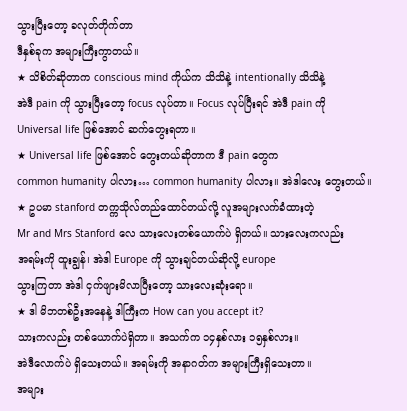သွားပြီးတော့ ခလုတ်တိုက်တာ
ဒီနှစ်ခုက အများကြီးကွာတယ်။
★ သိစိတ်ဆိုတာက conscious mind ကိုယ်က သိသိနဲ့ intentionally သိသိနဲ့
အဲဒီ pain ကို သွားပြီးတော့ focus လုပ်တာ။ Focus လုပ်ပြီးရင် အဲဒီ pain ကို
Universal life ဖြစ်အောင် ဆက်တွေးရတာ။
★ Universal life ဖြစ်အောင် တွေးတယ်ဆိုတာက ဒီ pain တွေက
common humanity ပါလား… common humanity ပါလား။ အဲဒါလေး တွေးတယ်။
★ ဥပမာ stanford တက္ကသိုလ်တည်ထောင်တယ်လို့ လူအများလက်ခံထားတဲ့
Mr and Mrs Stanford လေ သားလေးတစ်ယောက်ပဲ ရှိတယ်။ သားလေးကလည်း
အရမ်းကို ထူးချွန်၊ အဲဒါ Europe ကို သွားချင်တယ်ဆိုလို့ europe
သွားကြတာ အဲဒါ ငှက်ဖျားမိလာပြီးတော့ သားလေးဆုံးရော။
★ ဒါ မိဘတစ်ဦးအနေနဲ့ ဒါကြီးက How can you accept it?
သားကလည်း တစ်ယောက်ပဲရှိတာ။ အသက်က ၁၄နှစ်လား ၁၅နှစ်လား။
အဲဒီလောက်ပဲ ရှိသေးတယ်။ အရမ်းကို အနာဂတ်က အများကြီးရှိသေးတာ။
အများ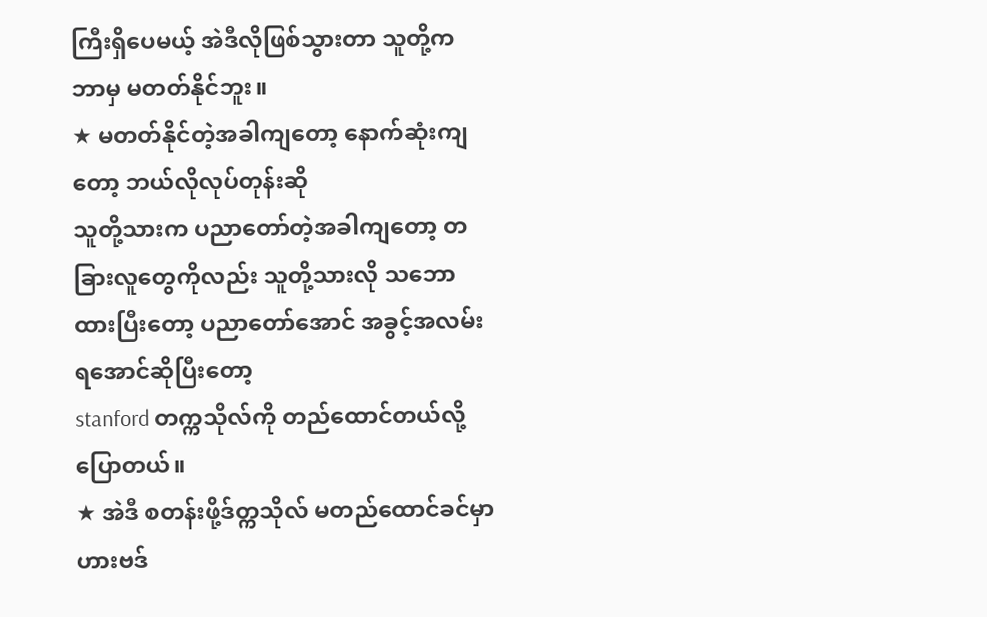ကြီးရှိပေမယ့် အဲဒီလိုဖြစ်သွားတာ သူတို့က ဘာမှ မတတ်နိုင်ဘူး။
★ မတတ်နိုင်တဲ့အခါကျတော့ နောက်ဆုံးကျတော့ ဘယ်လိုလုပ်တုန်းဆို
သူတို့သားက ပညာတော်တဲ့အခါကျတော့ တခြားလူတွေကိုလည်း သူတို့သားလို သဘောထားပြီးတော့ ပညာတော်အောင် အခွင့်အလမ်းရအောင်ဆိုပြီးတော့
stanford တက္ကသိုလ်ကို တည်ထောင်တယ်လို့ ပြောတယ်။
★ အဲဒီ စတန်းဖို့ဒ်တ္ကသိုလ် မတည်ထောင်ခင်မှာ ဟားဗဒ်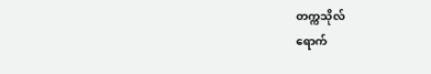တက္ကသိုလ်
ရောက်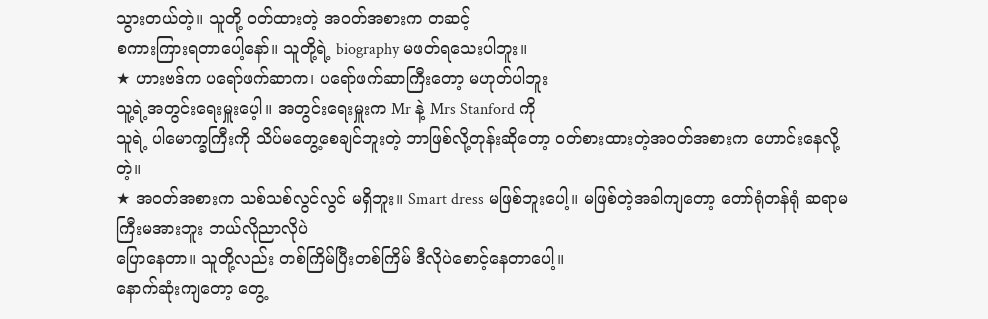သွားတယ်တဲ့။ သူတို့ ၀တ်ထားတဲ့ အဝတ်အစားက တဆင့်
စကားကြားရတာပေါ့နော်။ သူတို့ရဲ့ biography မဖတ်ရသေးပါဘူး။
★ ဟားဗဒ်က ပရော်ဖက်ဆာက၊ ပရော်ဖက်ဆာကြီးတော့ မဟုတ်ပါဘူး
သူ့ရဲ့အတွင်းရေးမှူးပေ့ါ။ အတွင်းရေးမှူးက Mr နဲ့ Mrs Stanford ကို
သူရဲ့ ပါမောက္ခကြီးကို သိပ်မတွေ့စေချင်ဘူးတဲ့ ဘာဖြစ်လို့တုန်းဆိုတော့ ၀တ်စားထားတဲ့အဝတ်အစားက ဟောင်းနေလို့တဲ့။
★ အဝတ်အစားက သစ်သစ်လွင်လွင် မရှိဘူး။ Smart dress မဖြစ်ဘူးပေါ့။ မဖြစ်တဲ့အခါကျတော့ တော်ရုံတန်ရုံ ဆရာမကြီးမအားဘူး ဘယ်လိုညာလိုပဲ
ပြောနေတာ။ သူတို့လည်း တစ်ကြိမ်ပြီးတစ်ကြိမ် ဒီလိုပဲစောင့်နေတာပေါ့။
နောက်ဆုံးကျတော့ တွေ့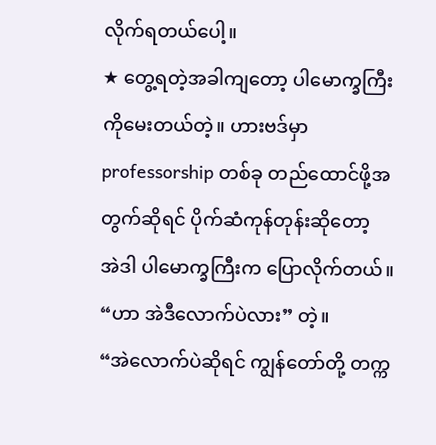လိုက်ရတယ်ပေါ့။
★ တွေ့ရတဲ့အခါကျတော့ ပါမောက္ခကြီးကိုမေးတယ်တဲ့။ ဟားဗဒ်မှာ
professorship တစ်ခု တည်ထောင်ဖို့အတွက်ဆိုရင် ပိုက်ဆံကုန်တုန်းဆိုတော့
အဲဒါ ပါမောက္ခကြီးက ပြောလိုက်တယ်။ “ဟာ အဲဒီလောက်ပဲလား” တဲ့။
“အဲလောက်ပဲဆိုရင် ကျွန်တော်တို့ တက္က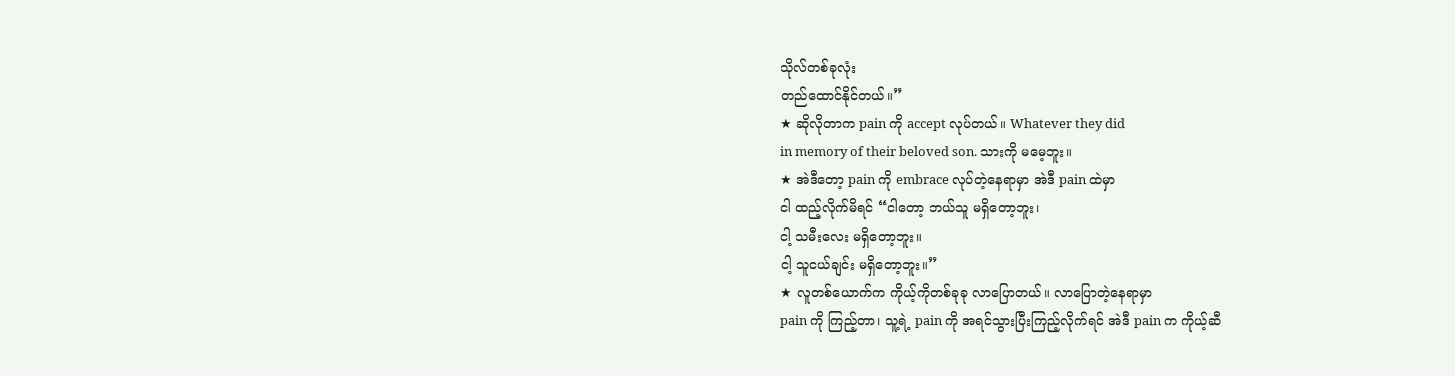သိုလ်တစ်ခုလုံး
တည်ထောင်နိုင်တယ်။”
★ ဆိုလိုတာက pain ကို accept လုပ်တယ်။ Whatever they did
in memory of their beloved son. သားကို မမေ့ဘူး။
★ အဲဒီတော့ pain ကို embrace လုပ်တဲ့နေရာမှာ အဲဒီ pain ထဲမှာ
ငါ ထည့်လိုက်မိရင် “ငါတော့ ဘယ်သူ မရှိတော့ဘူး၊
ငါ့ သမီးလေး မရှိတော့ဘူး။
ငါ့ သူငယ်ချင်း မရှိတော့ဘူး။”
★ လူတစ်ယောက်က ကိုယ့်ကိုတစ်ခုခု လာပြောတယ်။ လာပြောတဲ့နေရာမှာ
pain ကို ကြည့်တာ၊ သူ့ရဲ့ pain ကို အရင်သွားပြီးကြည့်လိုက်ရင် အဲဒီ pain က ကိုယ့်ဆီ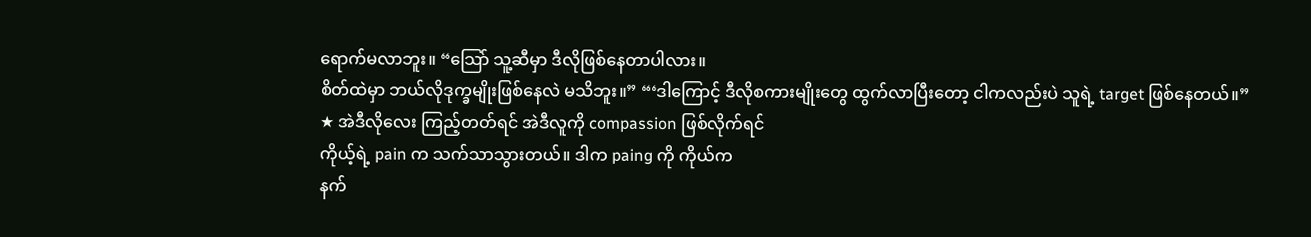ရောက်မလာဘူး။ “သြော် သူ့ဆီမှာ ဒီလိုဖြစ်နေတာပါလား။
စိတ်ထဲမှာ ဘယ်လိုဒုက္ခမျိုးဖြစ်နေလဲ မသိဘူး။” “‘ဒါကြောင့် ဒီလိုစကားမျိုးတွေ ထွက်လာပြီးတော့ ငါကလည်းပဲ သူရဲ့ target ဖြစ်နေတယ်။”
★ အဲဒီလိုလေး ကြည့်တတ်ရင် အဲဒီလူကို compassion ဖြစ်လိုက်ရင်
ကိုယ့်ရဲ့ pain က သက်သာသွားတယ်။ ဒါက paing ကို ကိုယ်က
နက်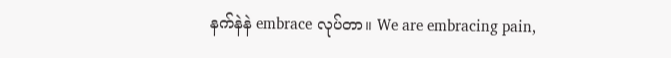နက်နဲနဲ embrace လုပ်တာ။ We are embracing pain,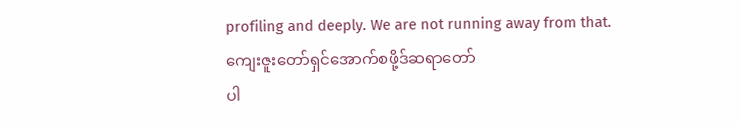profiling and deeply. We are not running away from that.
ကျေးဇူးတော်ရှင်အောက်စဖို့ဒ်ဆရာတော်
ပါ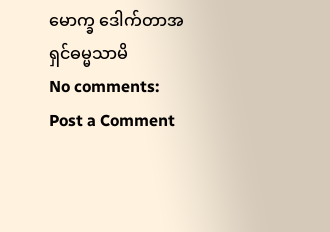မောက္ခ ဒေါက်တာအရှင်ဓမ္မသာမိ
No comments:
Post a Comment